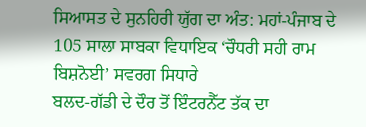ਸਿਆਸਤ ਦੇ ਸੁਨਹਿਰੀ ਯੁੱਗ ਦਾ ਅੰਤ: ਮਹਾਂ-ਪੰਜਾਬ ਦੇ 105 ਸਾਲਾ ਸਾਬਕਾ ਵਿਧਾਇਕ ‘ਚੌਧਰੀ ਸਹੀ ਰਾਮ ਬਿਸ਼ਨੋਈ’ ਸਵਰਗ ਸਿਧਾਰੇ
ਬਲਦ-ਗੱਡੀ ਦੇ ਦੌਰ ਤੋਂ ਇੰਟਰਨੈੱਟ ਤੱਕ ਦਾ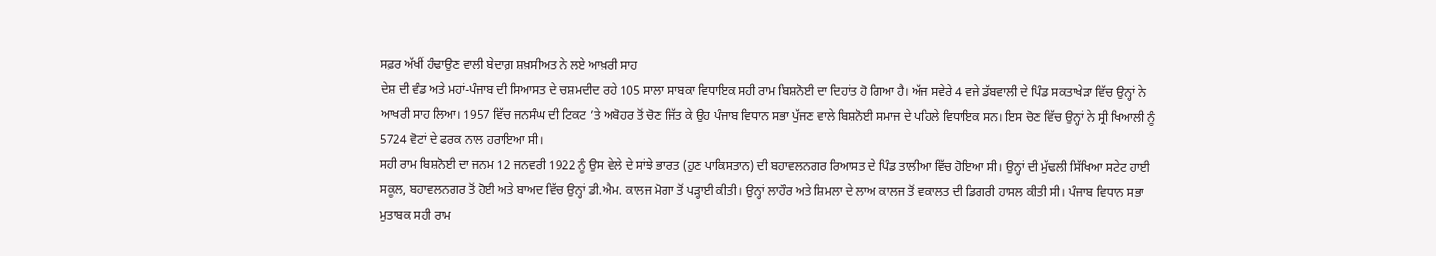ਸਫ਼ਰ ਅੱਖੀਂ ਹੰਢਾਉਣ ਵਾਲੀ ਬੇਦਾਗ਼ ਸ਼ਖ਼ਸੀਅਤ ਨੇ ਲਏ ਆਖ਼ਰੀ ਸਾਹ
ਦੇਸ਼ ਦੀ ਵੰਡ ਅਤੇ ਮਹਾਂ-ਪੰਜਾਬ ਦੀ ਸਿਆਸਤ ਦੇ ਚਸ਼ਮਦੀਦ ਰਹੇ 105 ਸਾਲਾ ਸਾਬਕਾ ਵਿਧਾਇਕ ਸਹੀ ਰਾਮ ਬਿਸ਼ਨੋਈ ਦਾ ਦਿਹਾਂਤ ਹੋ ਗਿਆ ਹੈ। ਅੱਜ ਸਵੇਰੇ 4 ਵਜੇ ਡੱਬਵਾਲੀ ਦੇ ਪਿੰਡ ਸਕਤਾਖੇੜਾ ਵਿੱਚ ਉਨ੍ਹਾਂ ਨੇ ਆਖਰੀ ਸਾਹ ਲਿਆ। 1957 ਵਿੱਚ ਜਨਸੰਘ ਦੀ ਟਿਕਟ ’ਤੇ ਅਬੋਹਰ ਤੋਂ ਚੋਣ ਜਿੱਤ ਕੇ ਉਹ ਪੰਜਾਬ ਵਿਧਾਨ ਸਭਾ ਪੁੱਜਣ ਵਾਲੇ ਬਿਸ਼ਨੋਈ ਸਮਾਜ ਦੇ ਪਹਿਲੇ ਵਿਧਾਇਕ ਸਨ। ਇਸ ਚੋਣ ਵਿੱਚ ਉਨ੍ਹਾਂ ਨੇ ਸ੍ਰੀ ਖਿਆਲੀ ਨੂੰ 5724 ਵੋਟਾਂ ਦੇ ਫਰਕ ਨਾਲ ਹਰਾਇਆ ਸੀ।
ਸਹੀ ਰਾਮ ਬਿਸ਼ਨੋਈ ਦਾ ਜਨਮ 12 ਜਨਵਰੀ 1922 ਨੂੰ ਉਸ ਵੇਲੇ ਦੇ ਸਾਂਝੇ ਭਾਰਤ (ਹੁਣ ਪਾਕਿਸਤਾਨ) ਦੀ ਬਹਾਵਲਨਗਰ ਰਿਆਸਤ ਦੇ ਪਿੰਡ ਤਾਲੀਆ ਵਿੱਚ ਹੋਇਆ ਸੀ। ਉਨ੍ਹਾਂ ਦੀ ਮੁੱਢਲੀ ਸਿੱਖਿਆ ਸਟੇਟ ਹਾਈ ਸਕੂਲ, ਬਹਾਵਲਨਗਰ ਤੋਂ ਹੋਈ ਅਤੇ ਬਾਅਦ ਵਿੱਚ ਉਨ੍ਹਾਂ ਡੀ.ਐਮ. ਕਾਲਜ ਮੋਗਾ ਤੋਂ ਪੜ੍ਹਾਈ ਕੀਤੀ। ਉਨ੍ਹਾਂ ਲਾਹੌਰ ਅਤੇ ਸ਼ਿਮਲਾ ਦੇ ਲਾਅ ਕਾਲਜ ਤੋਂ ਵਕਾਲਤ ਦੀ ਡਿਗਰੀ ਹਾਸਲ ਕੀਤੀ ਸੀ। ਪੰਜਾਬ ਵਿਧਾਨ ਸਭਾ ਮੁਤਾਬਕ ਸਹੀ ਰਾਮ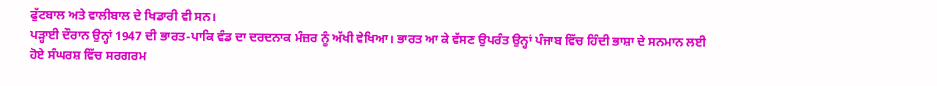ਫੁੱਟਬਾਲ ਅਤੇ ਵਾਲੀਬਾਲ ਦੇ ਖਿਡਾਰੀ ਵੀ ਸਨ।
ਪੜ੍ਹਾਈ ਦੌਰਾਨ ਉਨ੍ਹਾਂ 1947 ਦੀ ਭਾਰਤ-ਪਾਕਿ ਵੰਡ ਦਾ ਦਰਦਨਾਕ ਮੰਜ਼ਰ ਨੂੰ ਅੱਖੀ ਵੇਖਿਆ। ਭਾਰਤ ਆ ਕੇ ਵੱਸਣ ਉਪਰੰਤ ਉਨ੍ਹਾਂ ਪੰਜਾਬ ਵਿੱਚ ਹਿੰਦੀ ਭਾਸ਼ਾ ਦੇ ਸਨਮਾਨ ਲਈ ਹੋਏ ਸੰਘਰਸ਼ ਵਿੱਚ ਸਰਗਰਮ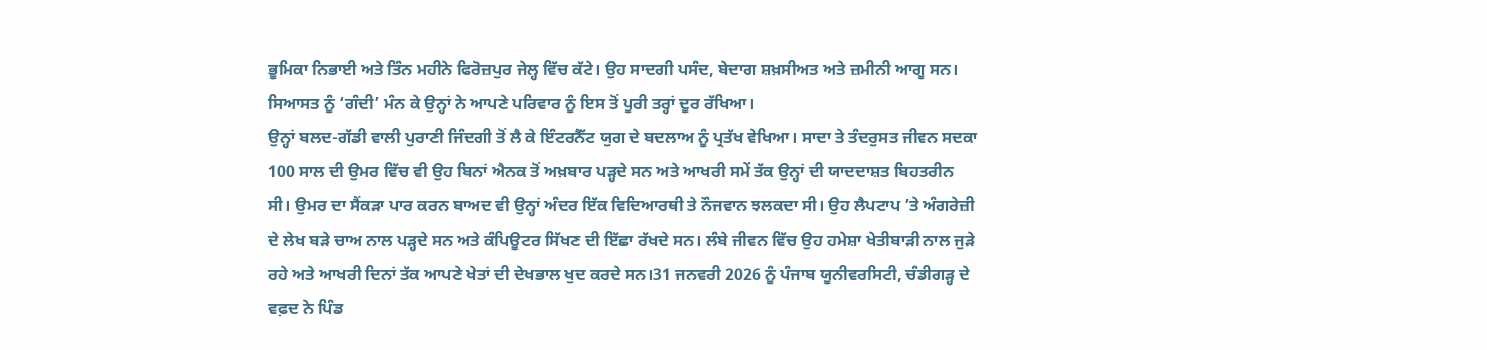ਭੂਮਿਕਾ ਨਿਭਾਈ ਅਤੇ ਤਿੰਨ ਮਹੀਨੇ ਫਿਰੋਜ਼ਪੁਰ ਜੇਲ੍ਹ ਵਿੱਚ ਕੱਟੇ। ਉਹ ਸਾਦਗੀ ਪਸੰਦ, ਬੇਦਾਗ ਸ਼ਖ਼ਸੀਅਤ ਅਤੇ ਜ਼ਮੀਨੀ ਆਗੂ ਸਨ। ਸਿਆਸਤ ਨੂੰ ‘ਗੰਦੀ’ ਮੰਨ ਕੇ ਉਨ੍ਹਾਂ ਨੇ ਆਪਣੇ ਪਰਿਵਾਰ ਨੂੰ ਇਸ ਤੋਂ ਪੂਰੀ ਤਰ੍ਹਾਂ ਦੂਰ ਰੱਖਿਆ।
ਉਨ੍ਹਾਂ ਬਲਦ-ਗੱਡੀ ਵਾਲੀ ਪੁਰਾਣੀ ਜਿੰਦਗੀ ਤੋਂ ਲੈ ਕੇ ਇੰਟਰਨੈੱਟ ਯੁਗ ਦੇ ਬਦਲਾਅ ਨੂੰ ਪ੍ਰਤੱਖ ਵੇਖਿਆ। ਸਾਦਾ ਤੇ ਤੰਦਰੁਸਤ ਜੀਵਨ ਸਦਕਾ 100 ਸਾਲ ਦੀ ਉਮਰ ਵਿੱਚ ਵੀ ਉਹ ਬਿਨਾਂ ਐਨਕ ਤੋਂ ਅਖ਼ਬਾਰ ਪੜ੍ਹਦੇ ਸਨ ਅਤੇ ਆਖਰੀ ਸਮੇਂ ਤੱਕ ਉਨ੍ਹਾਂ ਦੀ ਯਾਦਦਾਸ਼ਤ ਬਿਹਤਰੀਨ ਸੀ। ਉਮਰ ਦਾ ਸੈਂਕੜਾ ਪਾਰ ਕਰਨ ਬਾਅਦ ਵੀ ਉਨ੍ਹਾਂ ਅੰਦਰ ਇੱਕ ਵਿਦਿਆਰਥੀ ਤੇ ਨੌਜਵਾਨ ਝਲਕਦਾ ਸੀ। ਉਹ ਲੈਪਟਾਪ ’ਤੇ ਅੰਗਰੇਜ਼ੀ ਦੇ ਲੇਖ ਬੜੇ ਚਾਅ ਨਾਲ ਪੜ੍ਹਦੇ ਸਨ ਅਤੇ ਕੰਪਿਊਟਰ ਸਿੱਖਣ ਦੀ ਇੱਛਾ ਰੱਖਦੇ ਸਨ। ਲੰਬੇ ਜੀਵਨ ਵਿੱਚ ਉਹ ਹਮੇਸ਼ਾ ਖੇਤੀਬਾੜੀ ਨਾਲ ਜੁੜੇ ਰਹੇ ਅਤੇ ਆਖਰੀ ਦਿਨਾਂ ਤੱਕ ਆਪਣੇ ਖੇਤਾਂ ਦੀ ਦੇਖਭਾਲ ਖੁਦ ਕਰਦੇ ਸਨ।31 ਜਨਵਰੀ 2026 ਨੂੰ ਪੰਜਾਬ ਯੂਨੀਵਰਸਿਟੀ, ਚੰਡੀਗੜ੍ਹ ਦੇ ਵਫ਼ਦ ਨੇ ਪਿੰਡ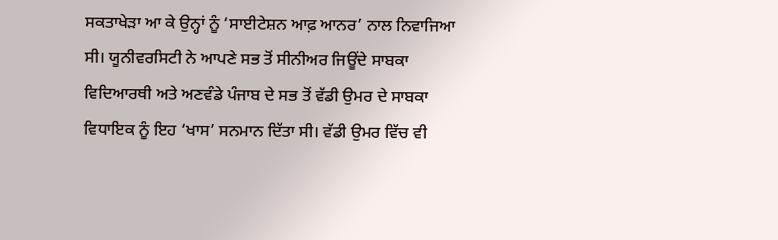ਸਕਤਾਖੇੜਾ ਆ ਕੇ ਉਨ੍ਹਾਂ ਨੂੰ ‘ਸਾਈਟੇਸ਼ਨ ਆਫ਼ ਆਨਰ’ ਨਾਲ ਨਿਵਾਜਿਆ ਸੀ। ਯੂਨੀਵਰਸਿਟੀ ਨੇ ਆਪਣੇ ਸਭ ਤੋਂ ਸੀਨੀਅਰ ਜਿਊਂਦੇ ਸਾਬਕਾ ਵਿਦਿਆਰਥੀ ਅਤੇ ਅਣਵੰਡੇ ਪੰਜਾਬ ਦੇ ਸਭ ਤੋਂ ਵੱਡੀ ਉਮਰ ਦੇ ਸਾਬਕਾ ਵਿਧਾਇਕ ਨੂੰ ਇਹ ‘ਖਾਸ’ ਸਨਮਾਨ ਦਿੱਤਾ ਸੀ। ਵੱਡੀ ਉਮਰ ਵਿੱਚ ਵੀ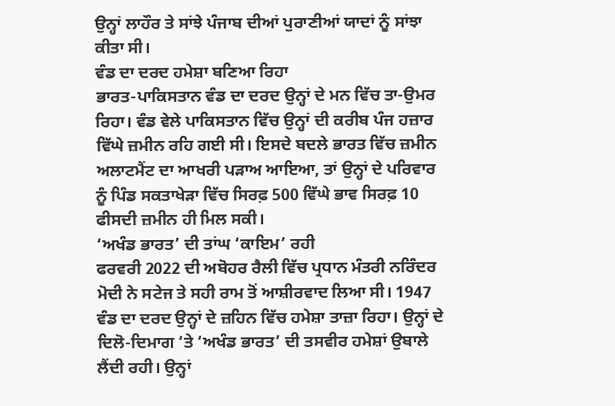ਉਨ੍ਹਾਂ ਲਾਹੌਰ ਤੇ ਸਾਂਝੇ ਪੰਜਾਬ ਦੀਆਂ ਪੁਰਾਣੀਆਂ ਯਾਦਾਂ ਨੂੰ ਸਾਂਝਾ ਕੀਤਾ ਸੀ।
ਵੰਡ ਦਾ ਦਰਦ ਹਮੇਸ਼ਾ ਬਣਿਆ ਰਿਹਾ
ਭਾਰਤ-ਪਾਕਿਸਤਾਨ ਵੰਡ ਦਾ ਦਰਦ ਉਨ੍ਹਾਂ ਦੇ ਮਨ ਵਿੱਚ ਤਾ-ਉਮਰ ਰਿਹਾ। ਵੰਡ ਵੇਲੇ ਪਾਕਿਸਤਾਨ ਵਿੱਚ ਉਨ੍ਹਾਂ ਦੀ ਕਰੀਬ ਪੰਜ ਹਜ਼ਾਰ ਵਿੱਘੇ ਜ਼ਮੀਨ ਰਹਿ ਗਈ ਸੀ। ਇਸਦੇ ਬਦਲੇ ਭਾਰਤ ਵਿੱਚ ਜ਼ਮੀਨ ਅਲਾਟਮੈਂਟ ਦਾ ਆਖਰੀ ਪੜਾਅ ਆਇਆ, ਤਾਂ ਉਨ੍ਹਾਂ ਦੇ ਪਰਿਵਾਰ ਨੂੰ ਪਿੰਡ ਸਕਤਾਖੇੜਾ ਵਿੱਚ ਸਿਰਫ਼ 500 ਵਿੱਘੇ ਭਾਵ ਸਿਰਫ਼ 10 ਫੀਸਦੀ ਜ਼ਮੀਨ ਹੀ ਮਿਲ ਸਕੀ।
‘ਅਖੰਡ ਭਾਰਤ’ ਦੀ ਤਾਂਘ ‘ਕਾਇਮ’ ਰਹੀ
ਫਰਵਰੀ 2022 ਦੀ ਅਬੋਹਰ ਰੈਲੀ ਵਿੱਚ ਪ੍ਰਧਾਨ ਮੰਤਰੀ ਨਰਿੰਦਰ ਮੋਦੀ ਨੇ ਸਟੇਜ ਤੇ ਸਹੀ ਰਾਮ ਤੋਂ ਆਸ਼ੀਰਵਾਦ ਲਿਆ ਸੀ। 1947 ਵੰਡ ਦਾ ਦਰਦ ਉਨ੍ਹਾਂ ਦੇ ਜ਼ਹਿਨ ਵਿੱਚ ਹਮੇਸ਼ਾ ਤਾਜ਼ਾ ਰਿਹਾ। ਉਨ੍ਹਾਂ ਦੇ ਦਿਲੋ-ਦਿਮਾਗ ‘ਤੇ ‘ਅਖੰਡ ਭਾਰਤ’ ਦੀ ਤਸਵੀਰ ਹਮੇਸ਼ਾਂ ਉਬਾਲੇ ਲੈਂਦੀ ਰਹੀ। ਉਨ੍ਹਾਂ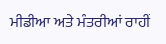ਮੀਡੀਆ ਅਤੇ ਮੰਤਰੀਆਂ ਰਾਹੀਂ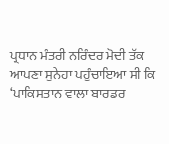ਪ੍ਰਧਾਨ ਮੰਤਰੀ ਨਰਿੰਦਰ ਮੋਦੀ ਤੱਕ ਆਪਣਾ ਸੁਨੇਹਾ ਪਹੁੰਚਾਇਆ ਸੀ ਕਿ ‘ਪਾਕਿਸਤਾਨ ਵਾਲਾ ਬਾਰਡਰ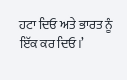ਹਟਾ ਦਿਓ ਅਤੇ ਭਾਰਤ ਨੂੰ ਇੱਕ ਕਰ ਦਿਓ।’